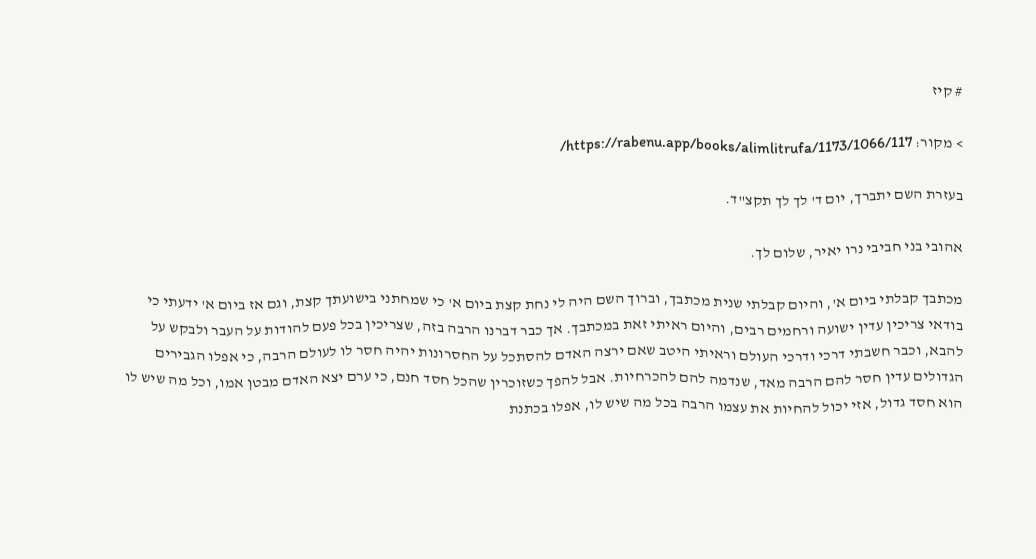# קיז

> מקור: https://rabenu.app/books/alimlitrufa/1173/1066/117/

בעזרת השם יתברך, יום ד' לך לך תקצ"ד.

אהובי בני חביבי נרו יאיר, שלום לך.

מכתבך קבלתי ביום א', והיום קבלתי שנית מכתבך, וברוך השם היה לי נחת קצת ביום א' כי שמחתני בישועתך קצת, וגם אז ביום א' ידעתי כי בודאי צריכין עדין ישועה ורחמים רבים, והיום ראיתי זאת במכתבך. אך כבר דברנו הרבה בזה, שצריכין בכל פעם להודות על העבר ולבקש על להבא, וכבר חשבתי דרכי ודרכי העולם וראיתי היטב שאם ירצה האדם להסתכל על החסרונות יהיה חסר לו לעולם הרבה, כי אפלו הגבירים הגדולים עדין חסר להם הרבה מאד, שנדמה להם להכרחיות. אבל להפך כשזוכרין שהכל חסד חנם, כי ערם יצא האדם מבטן אמו, וכל מה שיש לו הוא חסד גדול, אזי יכול להחיות את עצמו הרבה בכל מה שיש לו, אפלו בכתנת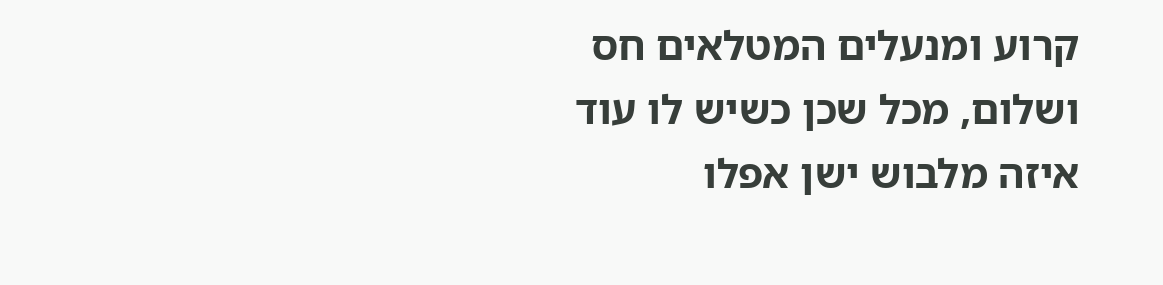קרוע ומנעלים המטלאים חס ושלום, מכל שכן כשיש לו עוד איזה מלבוש ישן אפלו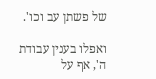של פשתן עב וכו'.

ואפלו בענין עבודת ה', אף על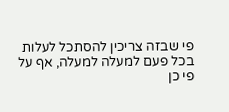פי שבזה צריכין להסתכל לעלות בכל פעם למעלה למעלה, אף על פי כן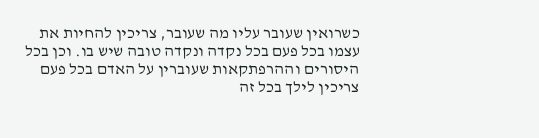כשרואין שעובר עליו מה שעובר, צריכין להחיות את עצמו בכל פעם בכל נקדה ונקדה טובה שיש בו. וכן בכל היסורים וההרפתקאות שעוברין על האדם בכל פעם צריכין לילך בכל זה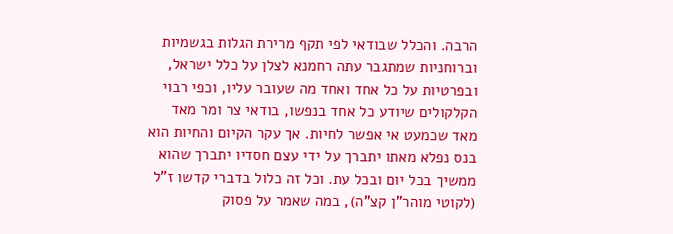הרבה. והכלל שבודאי לפי תקף מרירת הגלות בגשמיות וברוחניות שמתגבר עתה רחמנא לצלן על כלל ישראל, ובפרטיות על כל אחד ואחד מה שעובר עליו, וכפי רבוי הקלקולים שיודע כל אחד בנפשו, בודאי צר ומר מאד מאד שכמעט אי אפשר לחיות. אך עקר הקיום והחיות הוא בנס נפלא מאתו יתברך על ידי עצם חסדיו יתברך שהוא ממשיך בכל יום ובכל עת. וכל זה כלול בדברי קדשו ז"ל (לקוטי מוהר"ן קצ"ה), במה שאמר על פסוק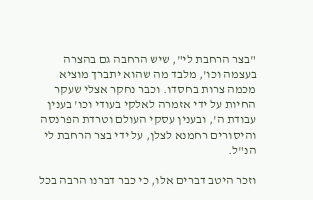"בצר הרחבת לי", שיש הרחבה גם בהצרה בעצמה וכו', מלבד מה שהוא יתברך מוציא מכמה צרות בחסדו. וכבר נחקר אצלי שעקר החיות על ידי אזמרה לאלקי בעודי וכו' בענין עבודת ה', ובענין עסקי העולם וטרדת הפרנסה והיסורים רחמנא לצלן, על ידי בצר הרחבת לי הנ"ל.

וזכר היטב דברים אלו, כי כבר דברנו הרבה בכל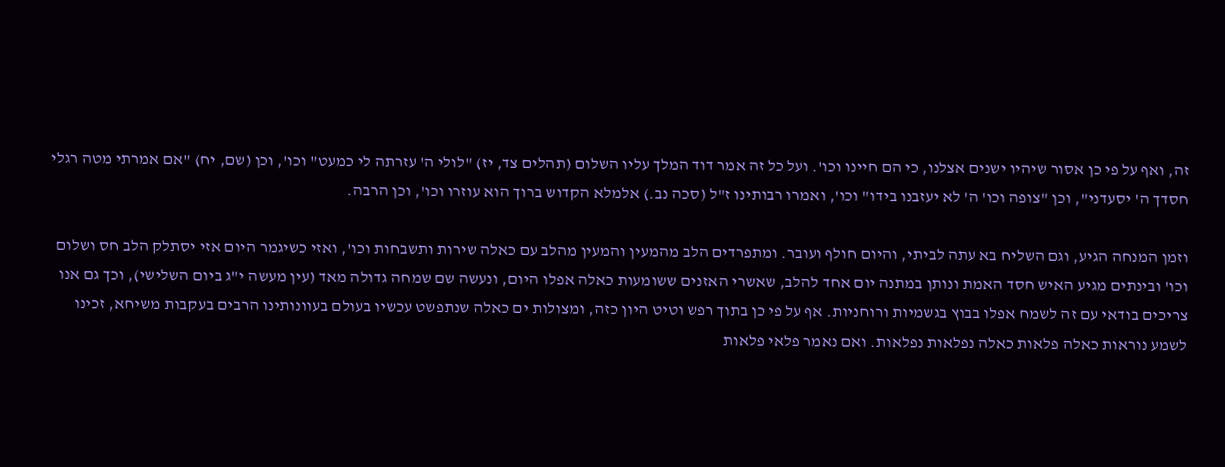זה, ואף על פי כן אסור שיהיו ישנים אצלנו, כי הם חיינו וכו'. ועל כל זה אמר דוד המלך עליו השלום (תהלים צד, יז) "לולי ה' עזרתה לי כמעט" וכו', וכן (שם, יח) "אם אמרתי מטה רגלי חסדך ה' יסעדני", וכן "צופה וכו' ה' לא יעזבנו בידו" וכו', ואמרו רבותינו ז"ל (סכה נב.) אלמלא הקדוש ברוך הוא עוזרו וכו', וכן הרבה.

וזמן המנחה הגיע, וגם השליח בא עתה לביתי, והיום חולף ועובר. ומתפרדים הלב מהמעין והמעין מהלב עם כאלה שירות ותשבחות וכו', ואזי כשיגמר היום אזי יסתלק הלב חס ושלום וכו' ובינתים מגיע האיש חסד האמת ונותן במתנה יום אחד להלב, שאשרי האזנים ששומעות כאלה אפלו היום, ונעשה שם שמחה גדולה מאד (עין מעשה י"ג ביום השלישי), וכך גם אנו צריכים בודאי עם זה לשמח אפלו בבוץ בגשמיות ורוחניות. אף על פי כן בתוך רפש וטיט היון כזה, ומצולות ים כאלה שנתפשט עכשיו בעולם בעוונותינו הרבים בעקבות משיחא, זכינו לשמע נוראות כאלה פלאות כאלה נפלאות נפלאות. ואם נאמר פלאי פלאות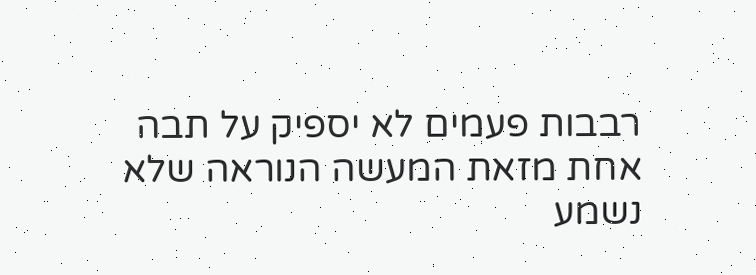רבבות פעמים לא יספיק על תבה אחת מזאת המעשה הנוראה שלא נשמע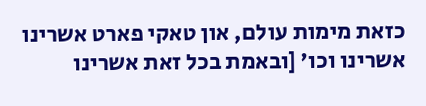כזאת מימות עולם, און טאקי פארט אשרינו אשרינו וכו' [ובאמת בכל זאת אשרינו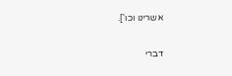אשרינו וכו'].

דברי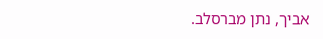אביך, נתן מברסלב.